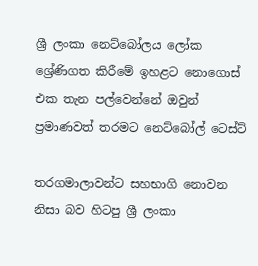ශ්‍රී ලංකා නෙට්බෝලය ලෝක ශ්‍රේණිගත කිරීමේ ඉහළට නොගොස් එක තැන පල්වෙන්නේ ඔවුන් ප්‍රමාණවත් තරමට නෙට්බෝල් ටෙස්ට්

තරගමාලාවන්ට සහභාගි නොවන නිසා බව හිටපු ශ්‍රී ලංකා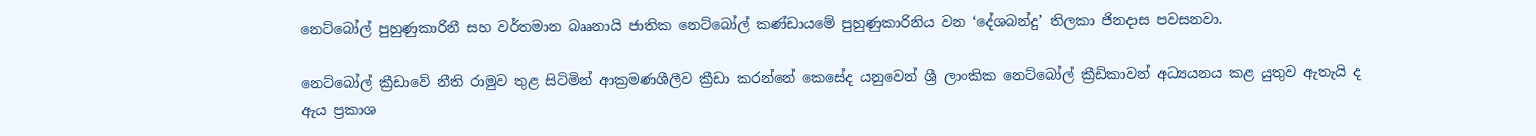නෙට්බෝල් පුහුණුකාරිනී සහ වර්තමාන බෲනායි ජාතික නෙට්බෝල් කණ්ඩායමේ පුහුණුකාරිනිය වන ‘දේශබන්දු’ තිලකා ජිනදාස පවසනවා.

නෙට්බෝල් ක්‍රීඩාවේ නීති රාමුව තුළ සිටිමින් ආක්‍රමණශීලීව ක්‍රීඩා කරන්නේ කෙසේද යනුවෙන් ශ්‍රී ලාංකික නෙට්බෝල් ක්‍රීඩිකාවන් අධ්‍යයනය කළ යුතුව ඇතැයි ද ඇය ප්‍රකාශ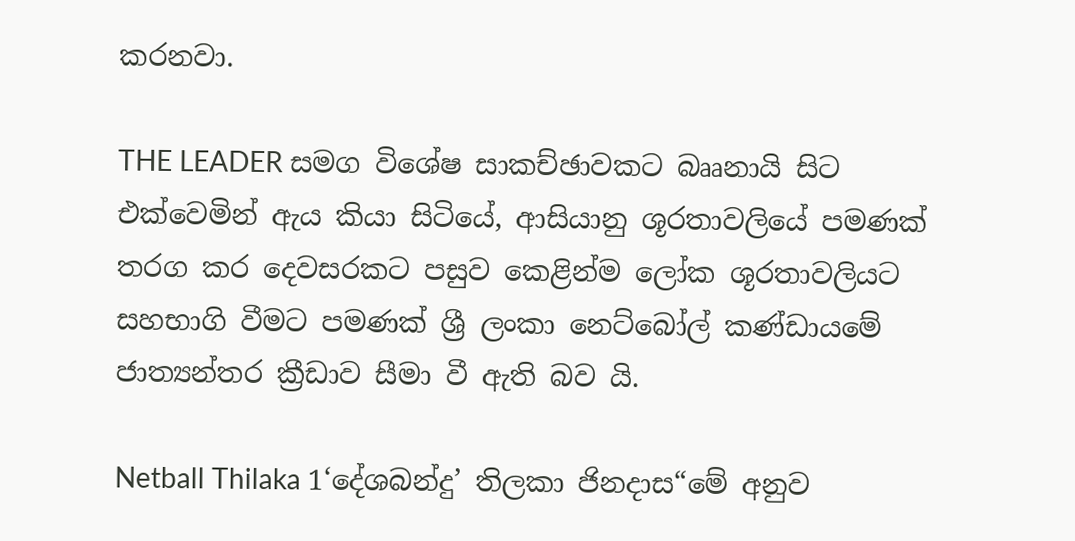කරනවා.

THE LEADER සමග විශේෂ සාකච්ඡාවකට බෲනායි සිට එක්වෙමින් ඇය කියා සිටියේ, ආසියානු ශූරතාවලියේ පමණක් තරග කර දෙවසරකට පසුව කෙළින්ම ලෝක ශූරතාවලියට සහභාගි වීමට පමණක් ශ්‍රී ලංකා නෙට්බෝල් කණ්ඩායමේ ජාත්‍යන්තර ක්‍රීඩාව සීමා වී ඇති බව යි.

Netball Thilaka 1‘දේශබන්දු’ තිලකා ජිනදාස“මේ අනුව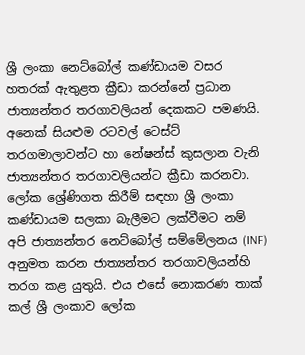ශ්‍රී ලංකා නෙට්බෝල් කණ්ඩායම වසර හතරක් ඇතුළත ක්‍රීඩා කරන්නේ ප්‍රධාන ජාත්‍යන්තර තරගාවලියන් දෙකකට පමණයි. අනෙක් සියළුම රටවල් ටෙස්ට් තරගමාලාවන්ට හා නේෂන්ස් කුසලාන වැනි ජාත්‍යන්තර තරගාවලියන්ට ක්‍රීඩා කරනවා. ලෝක ශ්‍රේණිගත කිරීම් සඳහා ශ්‍රී ලංකා කණ්ඩායම සලකා බැලීමට ලක්වීමට නම් අපි ජාත්‍යන්තර නෙට්බෝල් සම්මේලනය (INF) අනුමත කරන ජාත්‍යන්තර තරගාවලියන්හි තරග කළ යුතුයි. එය එසේ නොකරණ තාක් කල් ශ්‍රී ලංකාව ලෝක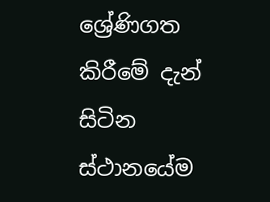ශ්‍රේණිගත කිරීමේ දැන් සිටින ස්ථානයේම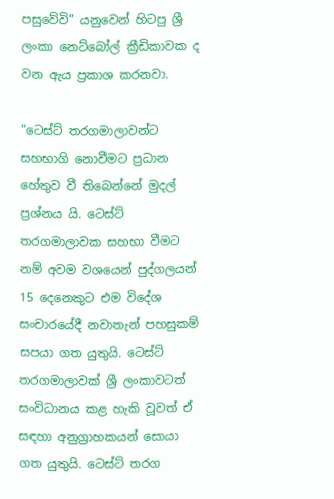පසුවේවි” යනුවෙන් හිටපු ශ්‍රී ලංකා නෙට්බෝල් ක්‍රීඩිකාවක ද වන ඇය ප්‍රකාශ කරනවා.

“ටෙස්ට් තරගමාලාවන්ට සහභාගි නොවීමට ප්‍රධාන හේතුව වී තිබෙන්නේ මුදල් ප්‍රශ්නය යි. ටෙස්ට් තරගමාලාවක සහභා වීමට නම් අවම වශයෙන් පුද්ගලයන් 15 දෙනෙකුට එම විදේශ සංචාරයේදී නවාතැන් පහසුකම් සපයා ගත යුතුයි. ටෙස්ට් තරගමාලාවක් ශ්‍රී ලංකාවටත් සංවිධානය කළ හැකි වූවත් ඒ සඳහා අනුග්‍රාහකයන් සොයා ගත යුතුයි. ටෙස්ට් තරග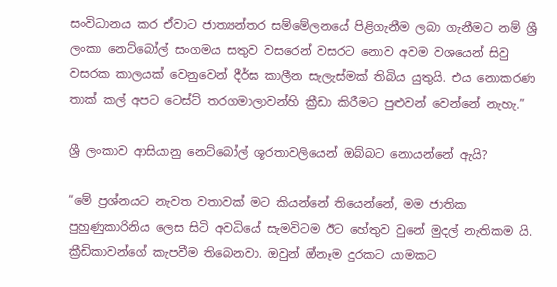සංවිධානය කර ඒවාට ජාත්‍යන්තර සම්මේලනයේ පිළිගැනීම ලබා ගැනීමට නම් ශ්‍රී ලංකා නෙට්බෝල් සංගමය සතුව වසරෙන් වසරට නොව අවම වශයෙන් සිවු වසරක කාලයක් වෙනුවෙන් දීර්ඝ කාලීන සැලැස්මක් තිබිය යුතුයි. එය නොකරණ තාක් කල් අපට ටෙස්ට් තරගමාලාවන්හි ක්‍රීඩා කිරීමට පුළුවන් වෙන්නේ නැහැ.”

ශ්‍රී ලංකාව ආසියානු නෙට්බෝල් ශූරතාවලියෙන් ඔබ්බට නොයන්නේ ඇයි?

“මේ ප්‍රශ්නයට නැවත වතාවක් මට කියන්නේ තියෙන්නේ, මම ජාතික පුහුණුකාරිනිය ලෙස සිටි අවධියේ සැමවිටම ඊට හේතුව වුනේ මුදල් නැතිකම යි. ක්‍රීඩිකාවන්ගේ කැපවීම තිබෙනවා. ඔවුන් ඔ්නෑම දුරකට යාමකට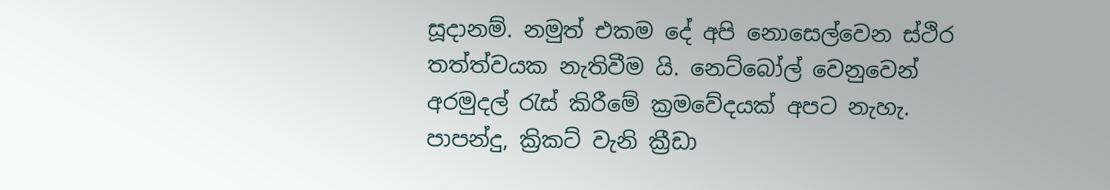සූදානම්. නමුත් එකම දේ අපි නොසෙල්වෙන ස්ථිර තත්ත්වයක නැතිවීම යි. නෙට්බෝල් වෙනුවෙන් අරමුදල් රැස් කිරීමේ ක්‍රමවේදයක් අපට නැහැ. පාපන්දු, ක්‍රිකට් වැනි ක්‍රීඩා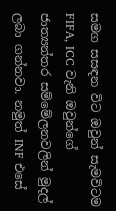සමග සසඳන විට ඔවුන් සැමවිටම FIFA, ICC වැනි ඔවුන්ගේ ජාත්‍යන්තර සම්මේලනවලින් මුදල් ලබා ගන්නවා. නමුත් INF එසේ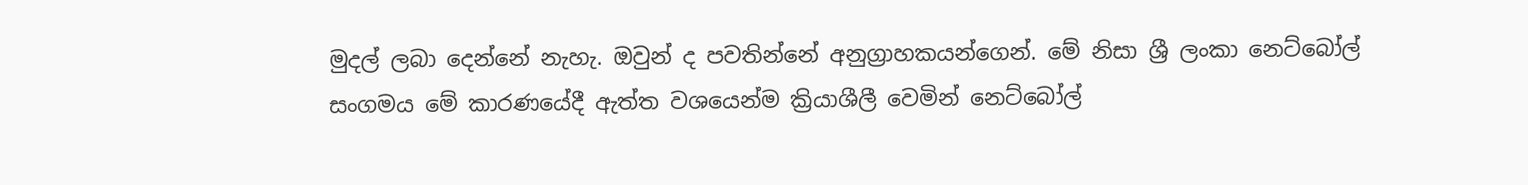මුදල් ලබා දෙන්නේ නැහැ. ඔවුන් ද පවතින්නේ අනුග්‍රාහකයන්ගෙන්. මේ නිසා ශ්‍රී ලංකා නෙට්බෝල් සංගමය මේ කාරණයේදී ඇත්ත වශයෙන්ම ක්‍රියාශීලී වෙමින් නෙට්බෝල්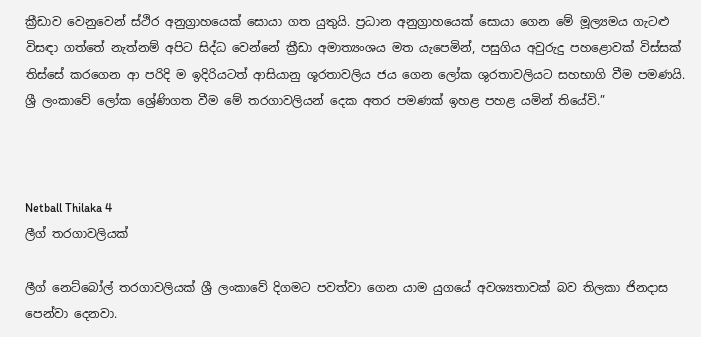ක්‍රීඩාව වෙනුවෙන් ස්ථිර අනුග්‍රාහයෙක් සොයා ගත යුතුයි. ප්‍රධාන අනුග්‍රාහයෙක් සොයා ගෙන මේ මූල්‍යමය ගැටළු විසඳා ගත්තේ නැත්නම් අපිට සිද්ධ වෙන්නේ ක්‍රීඩා අමාත්‍යංශය මත යැපෙමින්, පසුගිය අවුරුදු පහළොවක් විස්සක් තිස්සේ කරගෙන ආ පරිදි ම ඉදිරියටත් ආසියානු ශූරතාවලිය ජය ගෙන ලෝක ශුරතාවලියට සහභාගි වීම පමණයි. ශ්‍රී ලංකාවේ ලෝක ශ්‍රේණිගත වීම මේ තරගාවලියන් දෙක අතර පමණක් ඉහළ පහළ යමින් තියේවි.”



Netball Thilaka 4
ලීග් තරගාවලියක්

ලීග් නෙට්බෝල් තරගාවලියක් ශ්‍රී ලංකාවේ දිගමට පවත්වා ගෙන යාම යුගයේ අවශ්‍යතාවක් බව තිලකා ජිනදාස පෙන්වා දෙනවා.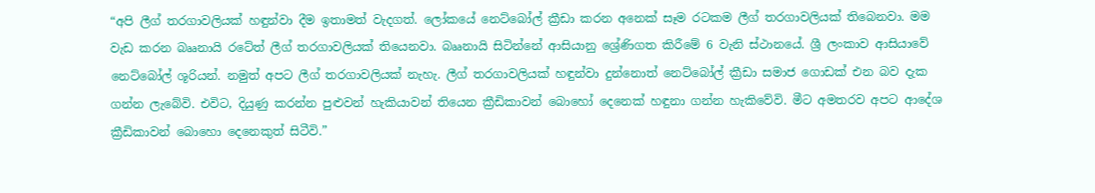“අපි ලීග් තරගාවලියක් හඳුන්වා දීම ඉතාමත් වැදගත්. ලෝකයේ නෙට්බෝල් ක්‍රීඩා කරන අනෙක් සෑම රටකම ලීග් තරගාවලියක් තිබෙනවා. මම වැඩ කරන බෲනායි රටේත් ලීග් තරගාවලියක් තියෙනවා. බෲනායි සිටින්නේ ආසියානු ශ්‍රේණිගත කිරීමේ 6 වැනි ස්ථානයේ. ශ්‍රී ලංකාව ආසියාවේ නෙට්බෝල් ශූරියන්. නමුත් අපට ලීග් තරගාවලියක් නැහැ. ලීග් තරගාවලියක් හඳුන්වා දුන්නොත් නෙට්බෝල් ක්‍රීඩා සමාජ ගොඩක් එන බව දැක ගන්න ලැබේවි. එවිට, දියුණු කරන්න පුළුවන් හැකියාවන් තියෙන ක්‍රීඩිකාවන් බොහෝ දෙනෙක් හඳුනා ගන්න හැකිවේවි. මීට අමතරව අපට ආදේශ ක්‍රීඩිකාවන් බොහො දෙනෙකුත් සිටීවි.”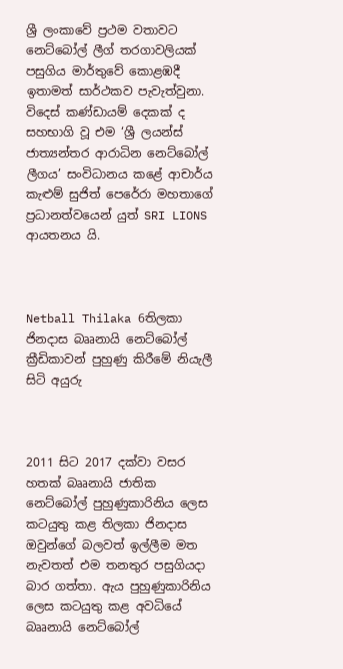ශ්‍රී ලංකාවේ ප්‍රථම වතාවට නෙට්බෝල් ලීග් තරගාවලියක් පසුගිය මාර්තුවේ කොළඹදී ඉතාමත් සාර්ථකව පැවැත්වුනා. විදෙස් කණ්ඩායම් දෙකක් ද සහභාගි වූ එම ‘ශ්‍රී ලයන්ස් ජාත්‍යන්තර ආරාධින නෙට්බෝල් ලීගය’ සංවිධානය කළේ ආචාර්ය කැළුම් සුජිත් පෙරේරා මහතාගේ ප්‍රධානත්වයෙන් යුත් SRI LIONS ආයතනය යි.



Netball Thilaka 6තිලකා ජිනදාස බෲනායි නෙට්බෝල් ක්‍රීඩිකාවන් පුහුණු කිරීමේ නියැලී සිටි අයුරු



2011 සිට 2017 දක්වා වසර හතක් බෲනායි ජාතික නෙට්බෝල් පුහුණුකාරිනිය ලෙස කටයුතු කළ තිලකා ජිනදාස ඔවුන්ගේ බලවත් ඉල්ලීම මත නැවතත් එම තනතුර පසුගියදා බාර ගත්තා. ඇය පුහුණුකාරිනිය ලෙස කටයුතු කළ අවධියේ බෲනායි නෙට්බෝල්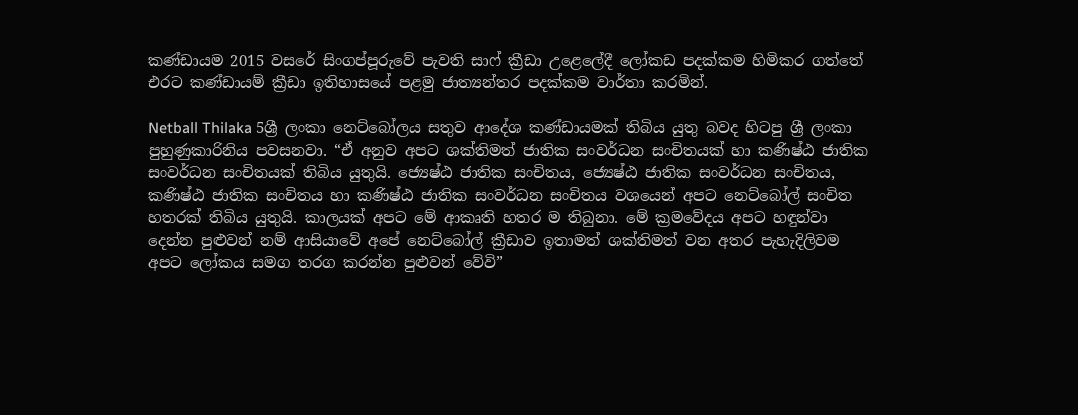කණ්ඩායම 2015 වසරේ සිංගප්පූරුවේ පැවති සාෆ් ක්‍රීඩා උළෙලේදී ලෝකඩ පදක්කම හිමිකර ගත්තේ එරට කණ්ඩායම් ක්‍රීඩා ඉතිහාසයේ පළමු ජාත්‍යන්තර පදක්කම වාර්තා කරමින්.

Netball Thilaka 5ශ්‍රී ලංකා නෙට්බෝලය සතුව ආදේශ කණ්ඩායමක් තිබිය යුතු බවද හිටපු ශ්‍රී ලංකා පුහුණුකාරිනිය පවසනවා. “ඒ අනුව අපට ශක්තිමත් ජාතික සංවර්ධන සංචිතයක් හා කණිෂ්ඨ ජාතික සංවර්ධන සංචිතයක් තිබිය යුතුයි. ජ්‍යෙෂ්ඨ ජාතික සංචිතය, ජ්‍යෙෂ්ඨ ජාතික සංවර්ධන සංචිතය, කණිෂ්ඨ ජාතික සංචිතය හා කණිෂ්ඨ ජාතික සංවර්ධන සංචිතය වශයෙන් අපට නෙට්බෝල් සංචිත හතරක් තිබිය යුතුයි. කාලයක් අපට මේ ආකෘති හතර ම තිබුනා. මේ ක්‍රමවේදය අපට හඳුන්වා දෙන්න පුළුවන් නම් ආසියාවේ අපේ නෙට්බෝල් ක්‍රීඩාව ඉතාමත් ශක්තිමත් වන අතර පැහැදිලිවම අපට ලෝකය සමග තරග කරන්න පුළුවන් වේවි”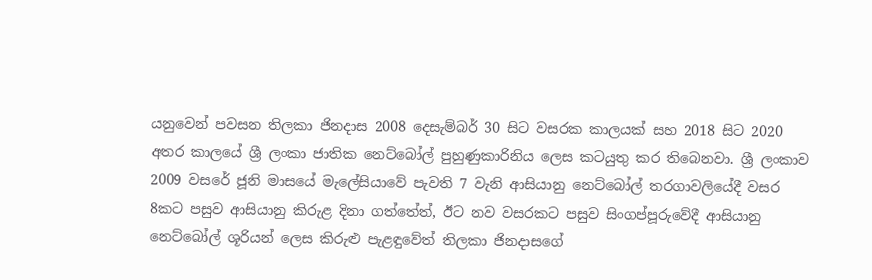යනුවෙන් පවසන තිලකා ජිනදාස 2008 දෙසැම්බර් 30 සිට වසරක කාලයක් සහ 2018 සිට 2020 අතර කාලයේ ශ්‍රී ලංකා ජාතික නෙට්බෝල් පුහුණුකාරිනිය ලෙස කටයුතු කර තිබෙනවා. ශ්‍රී ලංකාව 2009 වසරේ ජූනි මාසයේ මැලේසියාවේ පැවති 7 වැනි ආසියානු නෙට්බෝල් තරගාවලියේදී වසර 8කට පසුව ආසියානු කිරුළ දිනා ගත්තේත්, ඊට නව වසරකට පසුව සිංගප්පූරුවේදී ආසියානු නෙට්බෝල් ශූරියන් ලෙස කිරුළු පැළඳුවේත් තිලකා ජිනදාසගේ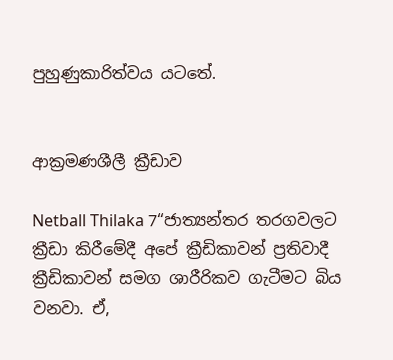පුහුණුකාරිත්වය යටතේ.


ආක්‍රමණශීලී ක්‍රීඩාව

Netball Thilaka 7“ජාත්‍යන්තර තරගවලට ක්‍රීඩා කිරීමේදී අපේ ක්‍රීඩිකාවන් ප්‍රතිවාදී ක්‍රීඩිකාවන් සමග ශාරීරිකව ගැටීමට බිය වනවා. ඒ,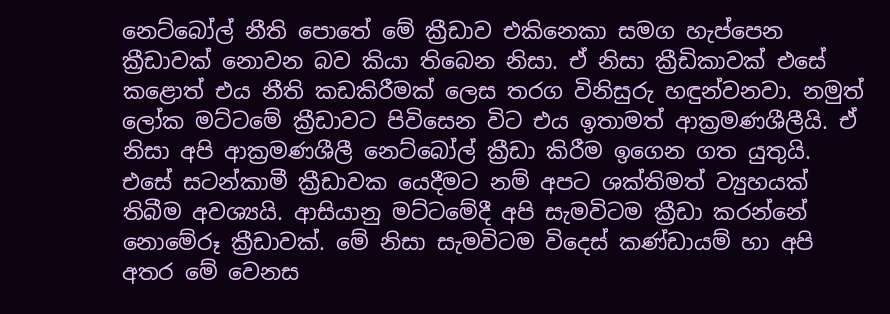නෙට්බෝල් නීති පොතේ මේ ක්‍රීඩාව එකිනෙකා සමග හැප්පෙන ක්‍රීඩාවක් නොවන බව කියා තිබෙන නිසා. ඒ නිසා ක්‍රීඩිකාවක් එසේ කළොත් එය නීති කඩකිරීමක් ලෙස තරග විනිසුරු හඳුන්වනවා. නමුත් ලෝක මට්ටමේ ක්‍රීඩාවට පිවිසෙන විට එය ඉතාමත් ආක්‍රමණශීලීයි. ඒ නිසා අපි ආක්‍රමණශීලී නෙට්බෝල් ක්‍රීඩා කිරීම ඉගෙන ගත යුතුයි. එසේ සටන්කාමී ක්‍රීඩාවක යෙදීමට නම් අපට ශක්තිමත් ව්‍යුහයක් තිබීම අවශ්‍යයි. ආසියානු මට්ටමේදී අපි සැමවිටම ක්‍රීඩා කරන්නේ නොමේරූ ක්‍රීඩාවක්. මේ නිසා සැමවිටම විදෙස් කණ්ඩායම් හා අපි අතර මේ වෙනස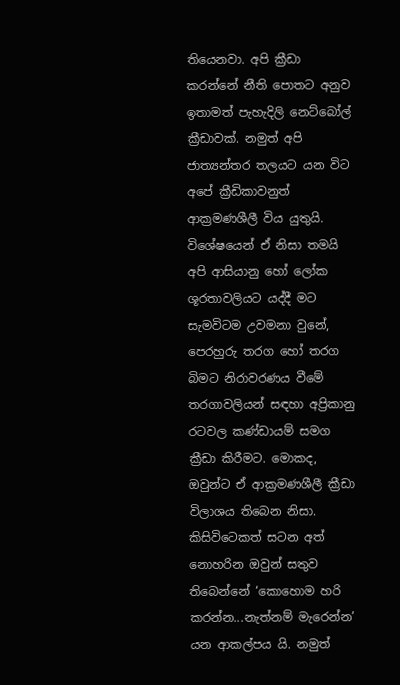තියෙනවා. අපි ක්‍රීඩා කරන්නේ නීති පොතට අනුව ඉතාමත් පැහැදිලි නෙට්බෝල් ක්‍රීඩාවක්. නමුත් අපි ජාත්‍යන්තර තලයට යන විට අපේ ක්‍රීඩිකාවනුත් ආක්‍රමණශීලී විය යුතුයි. විශේෂයෙන් ඒ නිසා තමයි අපි ආසියානු හෝ ලෝක ශූරතාවලියට යද්දී මට සැමවිටම උවමනා වුනේ, පෙරහුරු තරග හෝ තරග බිමට නිරාවරණය වීමේ තරගාවලියන් සඳහා අප්‍රිකානු රටවල කණ්ඩායම් සමග ක්‍රීඩා කිරීමට. මොකද, ඔවුන්ට ඒ ආක්‍රමණශීලී ක්‍රීඩා විලාශය තිබෙන නිසා. කිසිවිටෙකත් සටන අත් නොහරින ඔවුන් සතුව තිබෙන්නේ ‘කොහොම හරි කරන්න...නැත්නම් මැරෙන්න’ යන ආකල්පය යි. නමුත්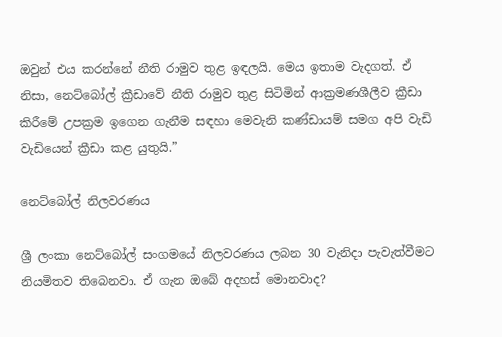ඔවුන් එය කරන්නේ නීති රාමුව තුළ ඉඳලයි. මෙය ඉතාම වැදගත්. ඒ නිසා, නෙට්බෝල් ක්‍රීඩාවේ නීති රාමුව තුළ සිටිමින් ආක්‍රමණශීලීව ක්‍රීඩා කිරීමේ උපක්‍රම ඉගෙන ගැනීම සඳහා මෙවැනි කණ්ඩායම් සමග අපි වැඩි වැඩියෙන් ක්‍රීඩා කළ යුතුයි.”

නෙට්බෝල් නිලවරණය

ශ්‍රී ලංකා නෙට්බෝල් සංගමයේ නිලවරණය ලබන 30 වැනිදා පැවැත්වීමට නියමිතව තිබෙනවා. ඒ ගැන ඔබේ අදහස් මොනවාද?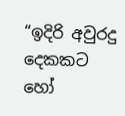“ඉදිරි අවුරදු දෙකකට හෝ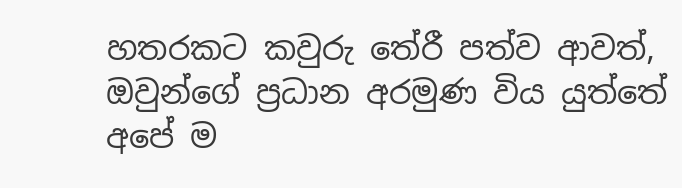හතරකට කවුරු තේරී පත්ව ආවත්, ඔවුන්ගේ ප්‍රධාන අරමුණ විය යුත්තේ අපේ ම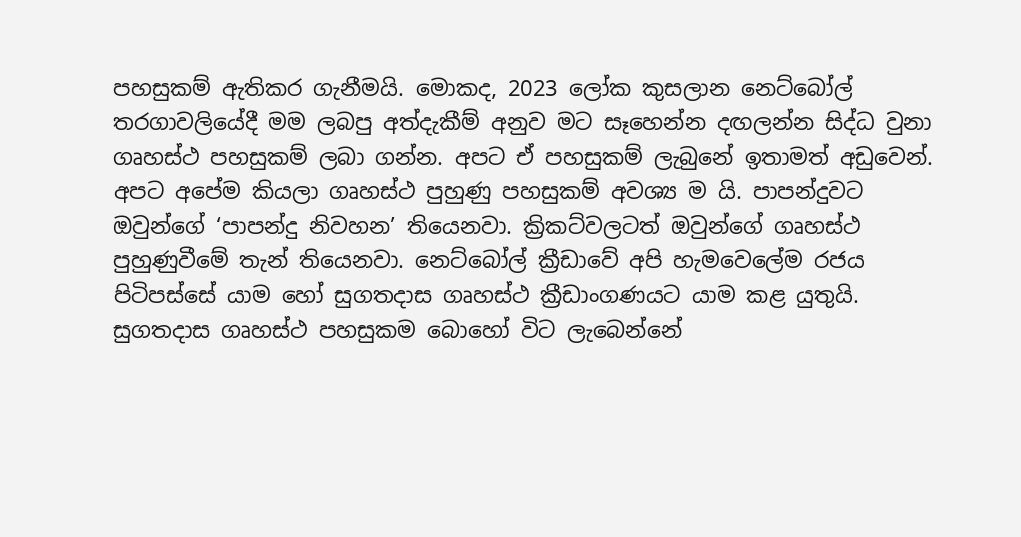පහසුකම් ඇතිකර ගැනීමයි. මොකද, 2023 ලෝක කුසලාන නෙට්බෝල් තරගාවලියේදී මම ලබපු අත්දැකීම් අනුව මට සෑහෙන්න දඟලන්න සිද්ධ වුනා ගෘහස්ථ පහසුකම් ලබා ගන්න. අපට ඒ පහසුකම් ලැබුනේ ඉතාමත් අඩුවෙන්. අපට අපේම කියලා ගෘහස්ථ පුහුණු පහසුකම් අවශ්‍ය ම යි. පාපන්දුවට ඔවුන්ගේ ‘පාපන්දු නිවහන’ තියෙනවා. ක්‍රිකට්වලටත් ඔවුන්ගේ ගෘහස්ථ පුහුණුවීමේ තැන් තියෙනවා. නෙට්බෝල් ක්‍රීඩාවේ අපි හැමවෙලේම රජය පිටිපස්සේ යාම හෝ සුගතදාස ගෘහස්ථ ක්‍රීඩාංගණයට යාම කළ යුතුයි. සුගතදාස ගෘහස්ථ පහසුකම බොහෝ විට ලැබෙන්නේ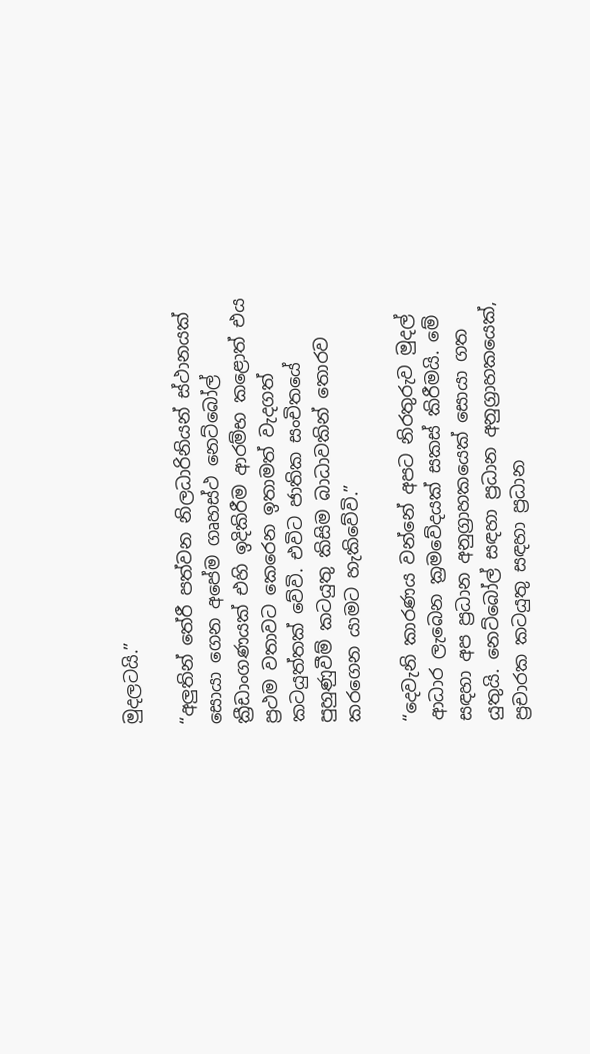මුදලටයි.”

“අලුතින් තේරී පත්වන නිලධාරිනියන් ස්ථානයක් සොයා ගෙන අපේම ගෘහස්ථ නෙට්බෝල් ක්‍රීඩාංගණයක් එහි ඉදිකිරීම ආරම්භ කළොත් එය ප්‍රථම වතාවට කෙරෙන ඉතාමත් වැදගත් කටයුත්තක් වේවි. එවිට ජාතික සංචිතයේ පුහුණුවීම් කටයුතු කිසිම බාධාවකින් තොරව කරගෙන යාමට හැකිවේවි.”

“දෙවැනි කාරණය වන්නේ අපට නිරතුරුව මුදල් ආධාර ලැබෙන ක්‍රමවේදයක් සකස් කිරීමයි. මේ සඳහා අප ප්‍රධාන අනුග්‍රාහකයෙක් සොයා ගත යුතුයි. නෙට්බෝල් සඳහා ප්‍රධාන අනුග්‍රාහකයෙක්, ප්‍රචාරක කටයුතු සඳහා ප්‍රධාන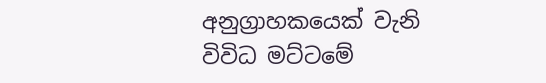අනුග්‍රාහකයෙක් වැනි විවිධ මට්ටමේ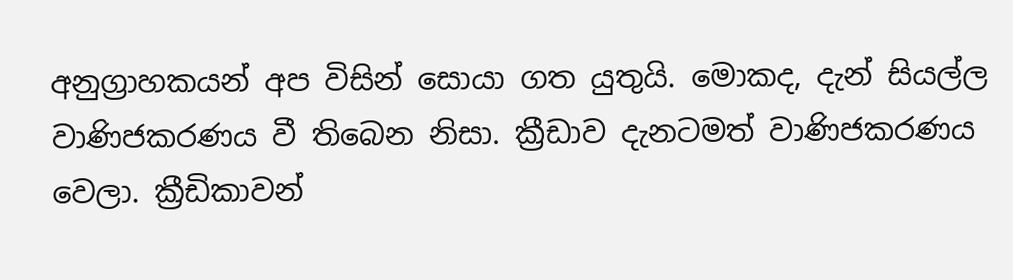අනුග්‍රාහකයන් අප විසින් සොයා ගත යුතුයි. මොකද, දැන් සියල්ල වාණිජකරණය වී තිබෙන නිසා. ක්‍රීඩාව දැනටමත් වාණිජකරණය වෙලා. ක්‍රීඩිකාවන්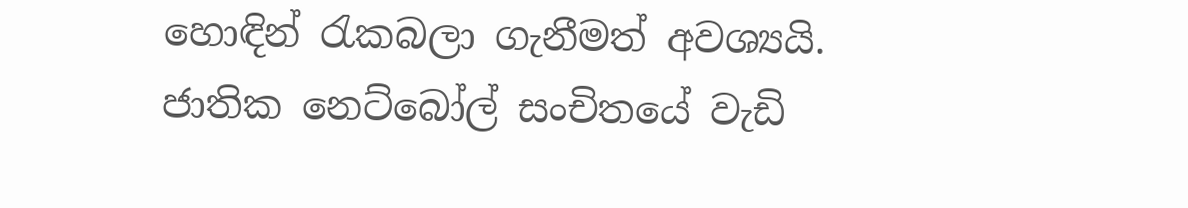හොඳින් රැකබලා ගැනීමත් අවශ්‍යයි. ජාතික නෙට්බෝල් සංචිතයේ වැඩි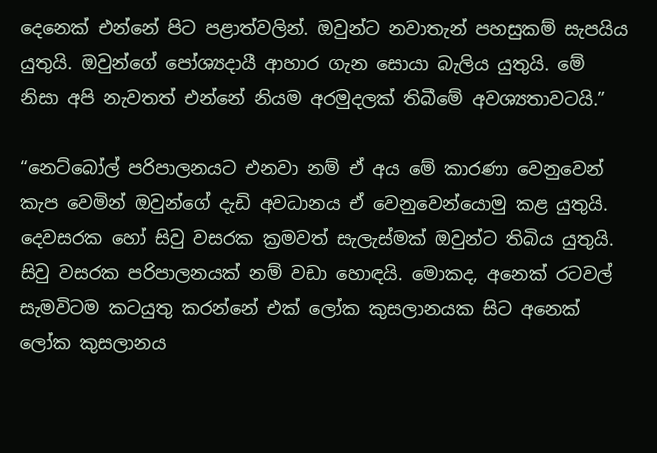දෙනෙක් එන්නේ පිට පළාත්වලින්. ඔවුන්ට නවාතැන් පහසුකම් සැපයිය යුතුයි. ඔවුන්ගේ පෝශ්‍යදායී ආහාර ගැන සොයා බැලිය යුතුයි. මේ නිසා අපි නැවතත් එන්නේ නියම අරමුදලක් තිබීමේ අවශ්‍යතාවටයි.”

“නෙට්බෝල් පරිපාලනයට එනවා නම් ඒ අය මේ කාරණා වෙනුවෙන් කැප වෙමින් ඔවුන්ගේ දැඩි අවධානය ඒ වෙනුවෙන්යොමු කළ යුතුයි. දෙවසරක හෝ සිවු වසරක ක්‍රමවත් සැලැස්මක් ඔවුන්ට තිබිය යුතුයි. සිවු වසරක පරිපාලනයක් නම් වඩා හොඳයි. මොකද, අනෙක් රටවල් සැමවිටම කටයුතු කරන්නේ එක් ලෝක කුසලානයක සිට අනෙක් ලෝක කුසලානය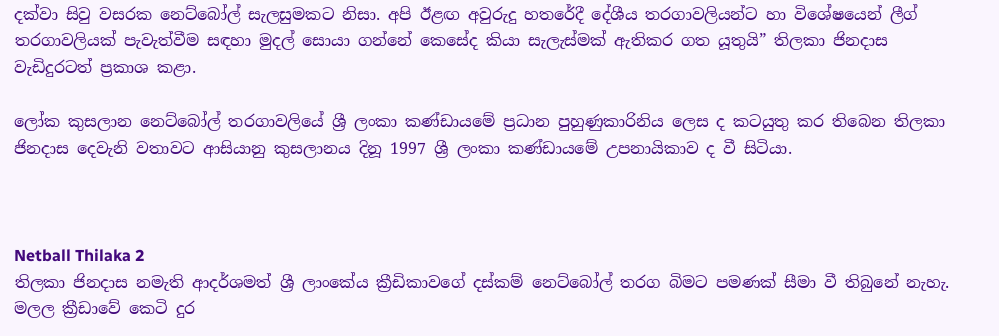දක්වා සිවු වසරක නෙට්බෝල් සැලසුමකට නිසා. අපි ඊළඟ අවුරුදු හතරේදී දේශීය තරගාවලියන්ට හා විශේෂයෙන් ලීග් තරගාවලියක් පැවැත්වීම සඳහා මුදල් සොයා ගන්නේ කෙසේද කියා සැලැස්මක් ඇතිකර ගත යූතුයි” තිලකා ජිනදාස වැඩිදුරටත් ප්‍රකාශ කළා.

ලෝක කුසලාන නෙට්බෝල් තරගාවලියේ ශ්‍රී ලංකා කණ්ඩායමේ ප්‍රධාන පුහුණුකාරිනිය ලෙස ද කටයුතු කර තිබෙන තිලකා ජිනදාස දෙවැනි වතාවට ආසියානු කුසලානය දිනූ 1997 ශ්‍රී ලංකා කණ්ඩායමේ උපනායිකාව ද වී සිටියා.



Netball Thilaka 2
තිලකා ජිනදාස නමැති ආදර්ශමත් ශ්‍රී ලාංකේය ක්‍රීඩිකාවගේ දස්කම් නෙට්බෝල් තරග බිමට පමණක් සීමා වී තිබුනේ නැහැ. මලල ක්‍රීඩාවේ කෙටි දුර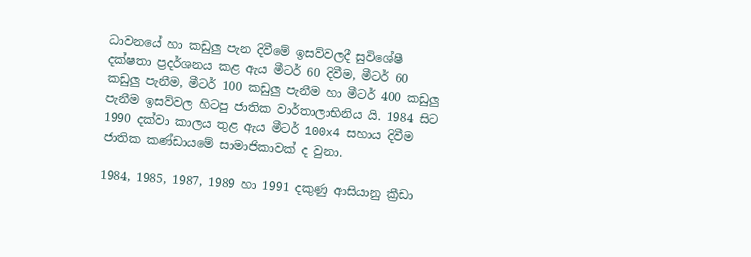ධාවනයේ හා කඩුලු පැන දිවීමේ ඉසව්වලදී සුවිශේෂී දක්ෂතා ප්‍රදර්ශනය කළ ඇය මීටර් 60 දිවීම, මීටර් 60 කඩුලු පැනීම, මීටර් 100 කඩුලු පැනීම හා මීටර් 400 කඩුලු පැනීම ඉසව්වල හිටපු ජාතික වාර්තාලාභිනිය යි. 1984 සිට 1990 දක්වා කාලය තුළ ඇය මීටර් 100x4 සහාය දිවීම ජාතික කණ්ඩායමේ සාමාජිකාවක් ද වුනා.

1984, 1985, 1987, 1989 හා 1991 දකුණු ආසියානු ක්‍රීඩා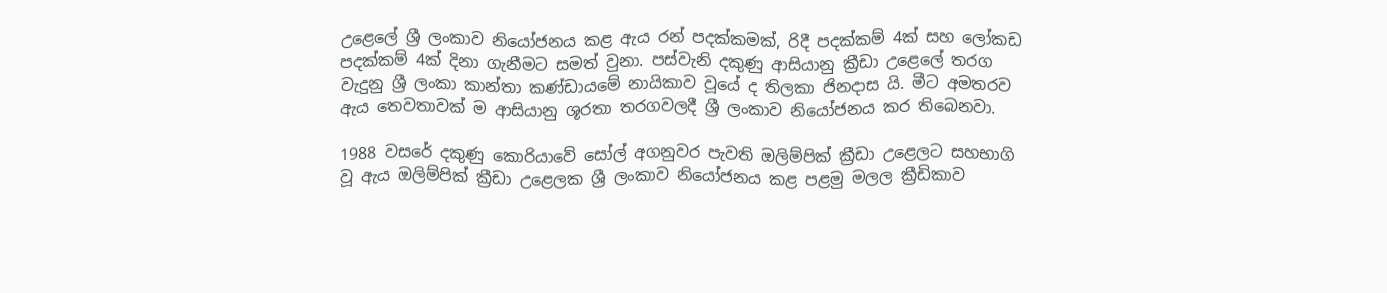උළෙලේ ශ්‍රී ලංකාව නියෝජනය කළ ඇය රන් පදක්කමක්, රිදී පදක්කම් 4ක් සහ ලෝකඩ පදක්කම් 4ක් දිනා ගැනීමට සමත් වුනා. පස්වැනි දකුණු ආසියානු ක්‍රීඩා උළෙලේ තරග වැදුනු ශ්‍රී ලංකා කාන්තා කණ්ඩායමේ නායිකාව වූයේ ද තිලකා ජිනදාස යි. මීට අමතරව ඇය තෙවතාවක් ම ආසියානු ශූරතා තරගවලදී ශ්‍රී ලංකාව නියෝජනය කර තිබෙනවා.

1988 වසරේ දකුණු කොරියාවේ සෝල් අගනුවර පැවති ඔලිම්පික් ක්‍රීඩා උළෙලට සහභාගි වූ ඇය ඔලිම්පික් ක්‍රීඩා උළෙලක ශ්‍රී ලංකාව නියෝජනය කළ පළමු මලල ක්‍රීඩිකාව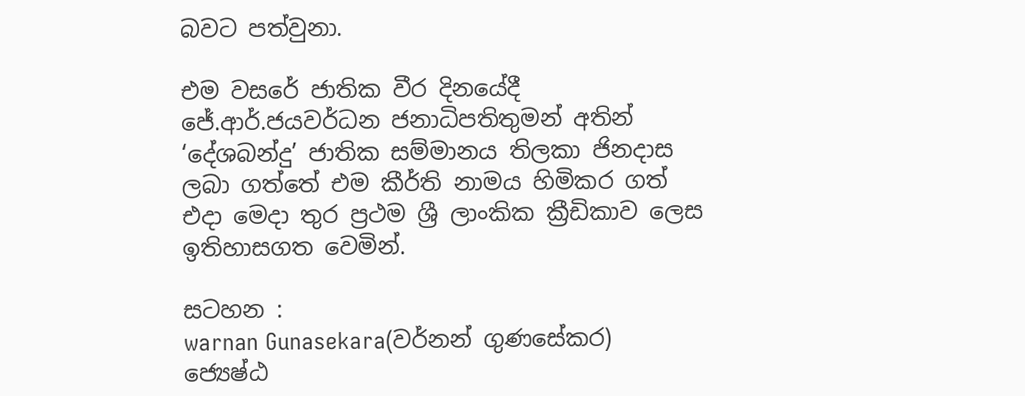බවට පත්වුනා.

එම වසරේ ජාතික වීර දිනයේදී ජේ.ආර්.ජයවර්ධන ජනාධිපතිතුමන් අතින් ‘දේශබන්දු’ ජාතික සම්මානය තිලකා ජිනදාස ලබා ගත්තේ එම කීර්ති නාමය හිමිකර ගත් එදා මෙදා තුර ප්‍රථම ශ්‍රී ලාංකික ක්‍රීඩිකාව ලෙස ඉතිහාසගත වෙමින්.

සටහන :
warnan Gunasekara(වර්නන් ගුණසේකර)
ජ්‍යෙෂ්ඨ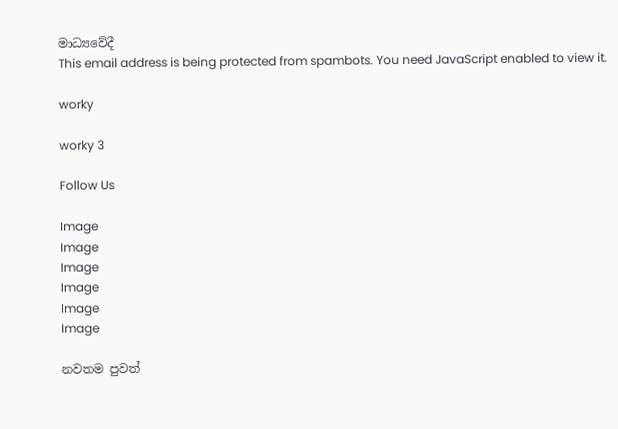මාධ්‍යවේදී
This email address is being protected from spambots. You need JavaScript enabled to view it.

worky

worky 3

Follow Us

Image
Image
Image
Image
Image
Image

නවතම පුවත්